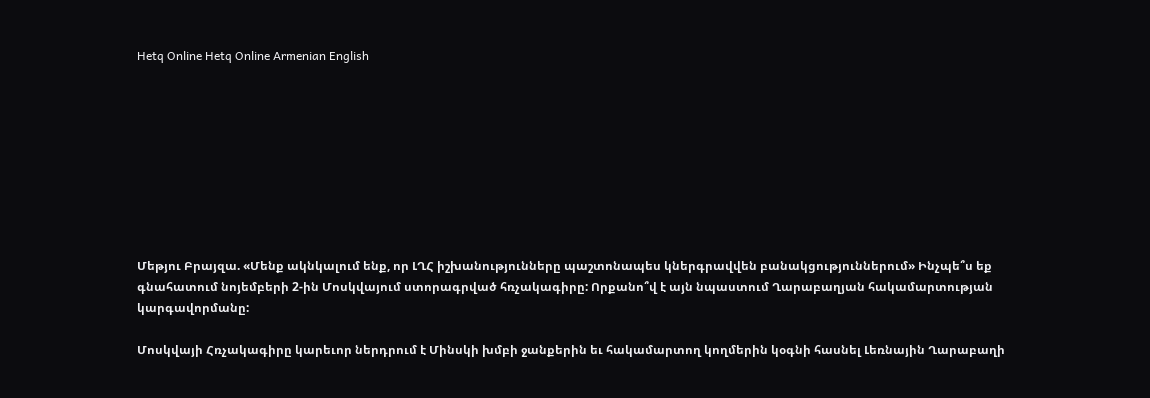Hetq Online Hetq Online Armenian English









Մեթյու Բրայզա. «Մենք ակնկալում ենք, որ ԼՂՀ իշխանությունները պաշտոնապես կներգրավվեն բանակցություններում» Ինչպե՞ս եք գնահատում նոյեմբերի 2-ին Մոսկվայում ստորագրված հռչակագիրը: Որքանո՞վ է այն նպաստում Ղարաբաղյան հակամարտության կարգավորմանը:

Մոսկվայի Հռչակագիրը կարեւոր ներդրում է Մինսկի խմբի ջանքերին եւ հակամարտող կողմերին կօգնի հասնել Լեռնային Ղարաբաղի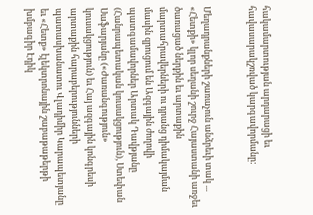հակամարտության արդարացի եւ հավասարակշռված կարգավորմանը:


Մեղադրանքների շառաչուն անձրեւի տակ ... «Հետքի» կլոր սեղանի շուրջ Հայաստանի առջեւ ծառացած ներքին եւ արտաքին մարտահրավերների ու դրանց դիմակայման մասին զրուցում են Ազգային ժողովի պատգամավորներ Արտակ Դավթյանը (Հանրապետական կուսակցություն), Ստեփան Սաֆարյանը («Ժառանգություն» կուսակցություն) եւ Հայ ազգային կոնգրեսի արտաքին հարաբերությունների պատասխանատու Վլադիմիր Կարապետյանը եւ «Հետք» էլեկտրոնային շաբաթաթերթի խմբագիր Էդիկ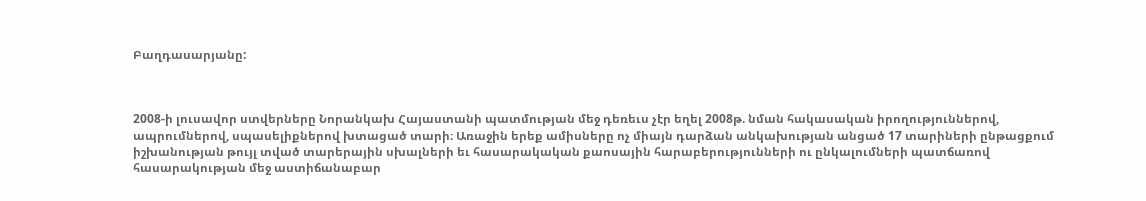Բաղդասարյանը:



2008-ի լուսավոր ստվերները Նորանկախ Հայաստանի պատմության մեջ դեռեւս չէր եղել 2008թ. նման հակասական իրողություններով, ապրումներով, սպասելիքներով խտացած տարի։ Առաջին երեք ամիսները ոչ միայն դարձան անկախության անցած 17 տարիների ընթացքում իշխանության թույլ տված տարերային սխալների եւ հասարակական քաոսային հարաբերությունների ու ընկալումների պատճառով հասարակության մեջ աստիճանաբար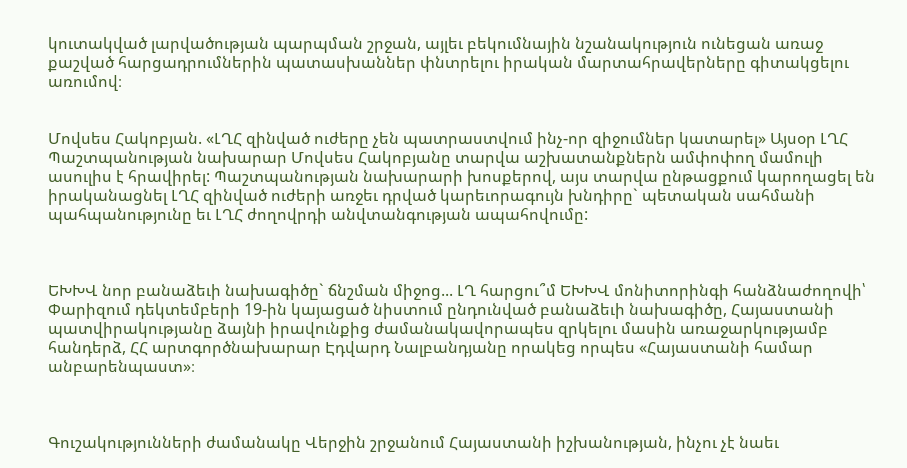կուտակված լարվածության պարպման շրջան, այլեւ բեկումնային նշանակություն ունեցան առաջ քաշված հարցադրումներին պատասխաններ փնտրելու իրական մարտահրավերները գիտակցելու առումով։


Մովսես Հակոբյան. «ԼՂՀ զինված ուժերը չեն պատրաստվում ինչ-որ զիջումներ կատարել» Այսօր ԼՂՀ Պաշտպանության նախարար Մովսես Հակոբյանը տարվա աշխատանքներն ամփոփող մամուլի ասուլիս է հրավիրել: Պաշտպանության նախարարի խոսքերով, այս տարվա ընթացքում կարողացել են իրականացնել ԼՂՀ զինված ուժերի առջեւ դրված կարեւորագույն խնդիրը` պետական սահմանի պահպանությունը եւ ԼՂՀ ժողովրդի անվտանգության ապահովումը:



ԵԽԽՎ նոր բանաձեւի նախագիծը` ճնշման միջոց... ԼՂ հարցու՞մ ԵԽԽՎ մոնիտորինգի հանձնաժողովի՝ Փարիզում դեկտեմբերի 19-ին կայացած նիստում ընդունված բանաձեւի նախագիծը, Հայաստանի պատվիրակությանը ձայնի իրավունքից ժամանակավորապես զրկելու մասին առաջարկությամբ հանդերձ, ՀՀ արտգործնախարար Էդվարդ Նալբանդյանը որակեց որպես «Հայաստանի համար անբարենպաստ»։



Գուշակությունների ժամանակը Վերջին շրջանում Հայաստանի իշխանության, ինչու չէ նաեւ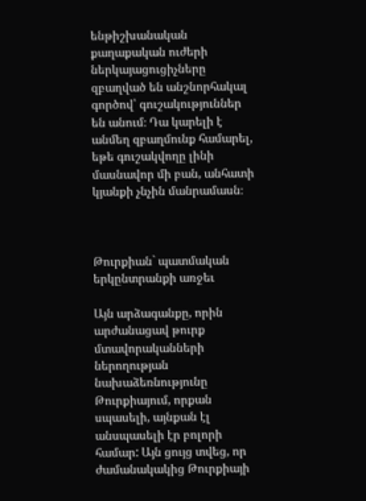ենթիշխանական քաղաքական ուժերի ներկայացուցիչները զբաղված են անշնորհակալ գործով՝ գուշակություններ են անում։ Դա կարելի է անմեղ զբաղմունք համարել, եթե գուշակվողը լինի մասնավոր մի բան, անհատի կյանքի չնչին մանրամասն։



Թուրքիան` պատմական երկընտրանքի առջեւ

Այն արձագանքը, որին արժանացավ թուրք մտավորականների ներողության նախաձեռնությունը Թուրքիայում, որքան սպասելի, այնքան էլ անսպասելի էր բոլորի համար: Այն ցույց տվեց, որ ժամանակակից Թուրքիայի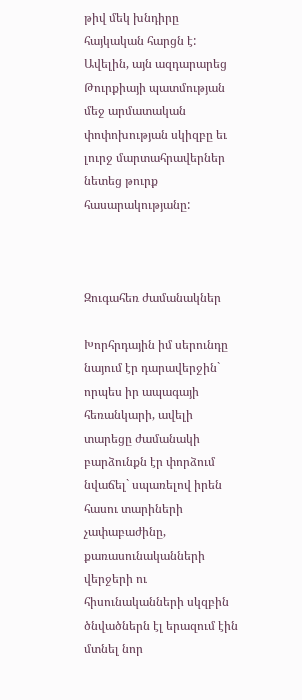թիվ մեկ խնդիրը հայկական հարցն է: Ավելին, այն ազդարարեց Թուրքիայի պատմության մեջ արմատական փոփոխության սկիզբը եւ լուրջ մարտահրավերներ նետեց թուրք հասարակությանը:



Զուգահեռ ժամանակներ

Խորհրդային իմ սերունդը նայում էր դարավերջին` որպես իր ապագայի հեռանկարի, ավելի տարեցը ժամանակի բարձունքն էր փորձում նվաճել` սպառելով իրեն հասու տարիների չափաբաժինը, քառասունականների վերջերի ու հիսունականների սկզբին ծնվածներն էլ երազում էին մտնել նոր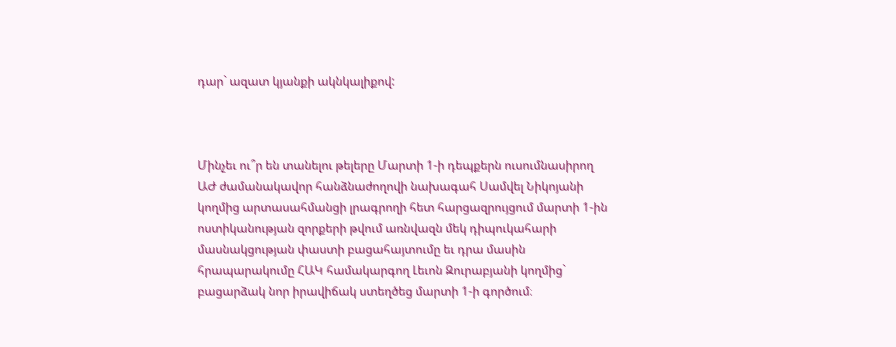դար` ազատ կյանքի ակնկալիքով:



Մինչեւ ու՞ր են տանելու թելերը Մարտի 1-ի դեպքերն ուսումնասիրող ԱԺ ժամանակավոր հանձնաժողովի նախագահ Սամվել Նիկոյանի կողմից արտասահմանցի լրագրողի հետ հարցազրույցում մարտի 1-ին ոստիկանության զորքերի թվում առնվազն մեկ դիպուկահարի մասնակցության փաստի բացահայտումը եւ դրա մասին հրապարակումը ՀԱԿ համակարգող Լեւոն Զուրաբյանի կողմից` բացարձակ նոր իրավիճակ ստեղծեց մարտի 1-ի գործում։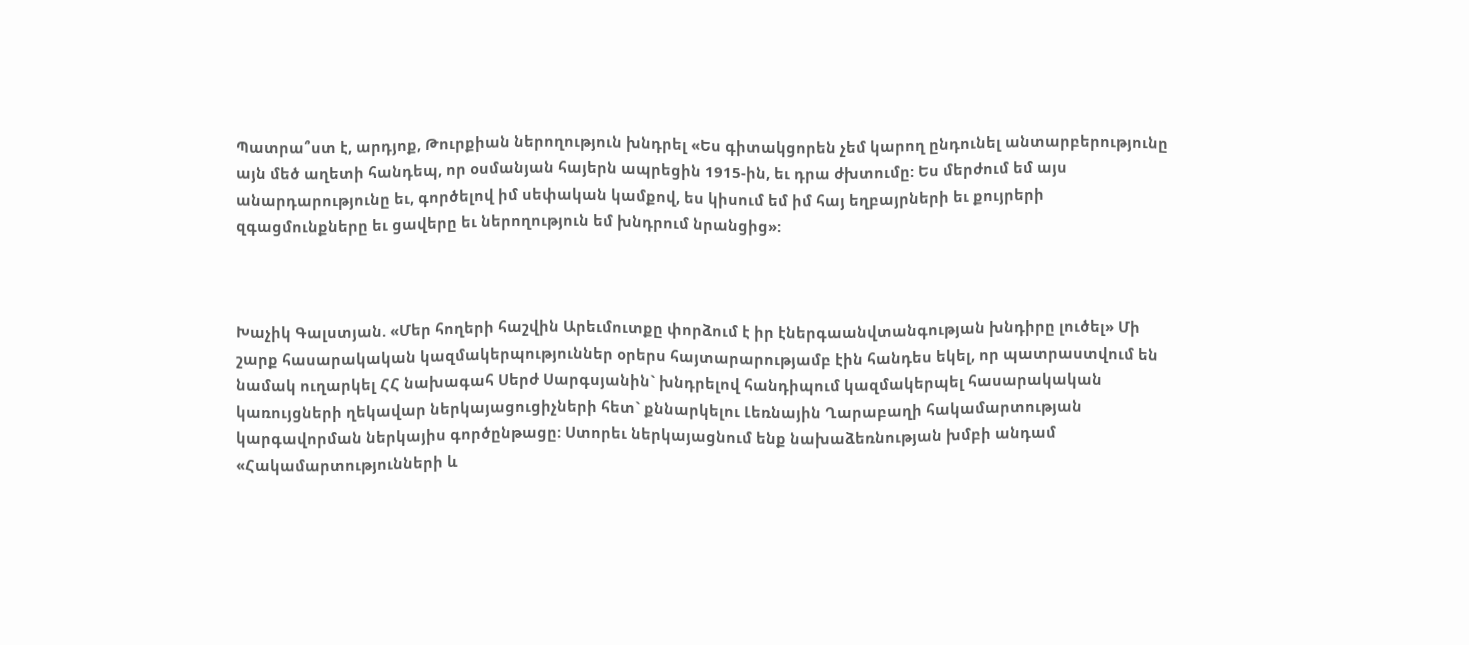Պատրա՞ստ է, արդյոք, Թուրքիան ներողություն խնդրել «Ես գիտակցորեն չեմ կարող ընդունել անտարբերությունը այն մեծ աղետի հանդեպ, որ օսմանյան հայերն ապրեցին 1915-ին, եւ դրա ժխտումը: Ես մերժում եմ այս անարդարությունը եւ, գործելով իմ սեփական կամքով, ես կիսում եմ իմ հայ եղբայրների եւ քույրերի զգացմունքները եւ ցավերը եւ ներողություն եմ խնդրում նրանցից»:



Խաչիկ Գալստյան. «Մեր հողերի հաշվին Արեւմուտքը փորձում է իր էներգաանվտանգության խնդիրը լուծել» Մի շարք հասարակական կազմակերպություններ օրերս հայտարարությամբ էին հանդես եկել, որ պատրաստվում են նամակ ուղարկել ՀՀ նախագահ Սերժ Սարգսյանին` խնդրելով հանդիպում կազմակերպել հասարակական կառույցների ղեկավար ներկայացուցիչների հետ` քննարկելու Լեռնային Ղարաբաղի հակամարտության կարգավորման ներկայիս գործընթացը: Ստորեւ ներկայացնում ենք նախաձեռնության խմբի անդամ «Հակամարտությունների և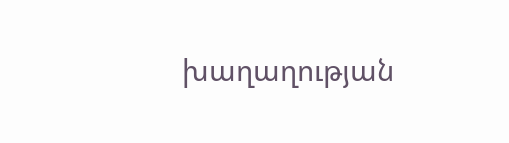խաղաղության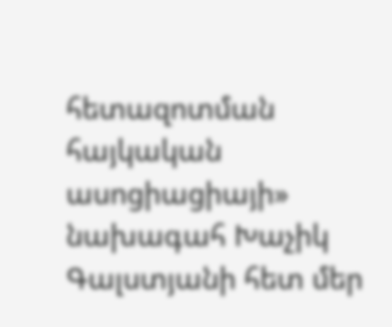հետազոտման հայկական ասոցիացիայի» նախագահ Խաչիկ Գալստյանի հետ մեր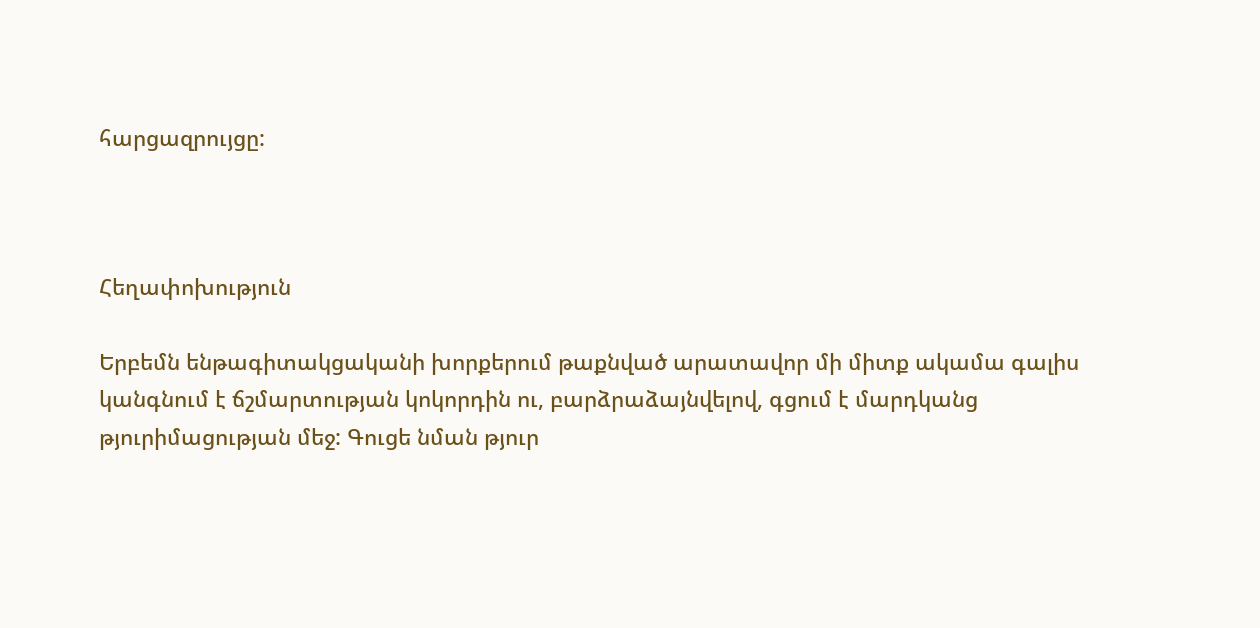հարցազրույցը:



Հեղափոխություն

Երբեմն ենթագիտակցականի խորքերում թաքնված արատավոր մի միտք ակամա գալիս կանգնում է ճշմարտության կոկորդին ու, բարձրաձայնվելով, գցում է մարդկանց թյուրիմացության մեջ: Գուցե նման թյուր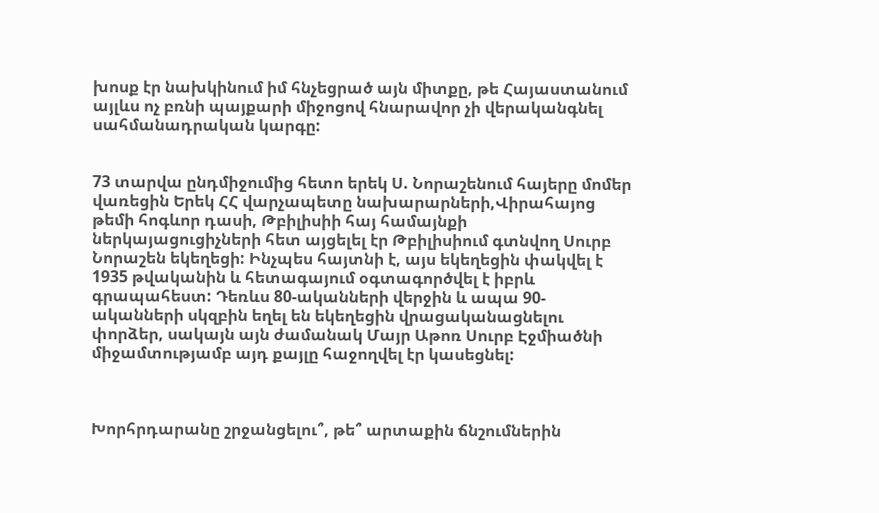խոսք էր նախկինում իմ հնչեցրած այն միտքը, թե Հայաստանում այլևս ոչ բռնի պայքարի միջոցով հնարավոր չի վերականգնել սահմանադրական կարգը:


73 տարվա ընդմիջումից հետո երեկ Ս. Նորաշենում հայերը մոմեր վառեցին Երեկ ՀՀ վարչապետը նախարարների,Վիրահայոց թեմի հոգևոր դասի, Թբիլիսիի հայ համայնքի ներկայացուցիչների հետ այցելել էր Թբիլիսիում գտնվող Սուրբ Նորաշեն եկեղեցի: Ինչպես հայտնի է, այս եկեղեցին փակվել է 1935 թվականին և հետագայում օգտագործվել է իբրև գրապահեստ: Դեռևս 80-ականների վերջին և ապա 90-ականների սկզբին եղել են եկեղեցին վրացականացնելու փորձեր, սակայն այն ժամանակ Մայր Աթոռ Սուրբ Էջմիածնի միջամտությամբ այդ քայլը հաջողվել էր կասեցնել:



Խորհրդարանը շրջանցելու՞, թե՞ արտաքին ճնշումներին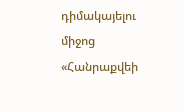դիմակայելու միջոց «Հանրաքվեի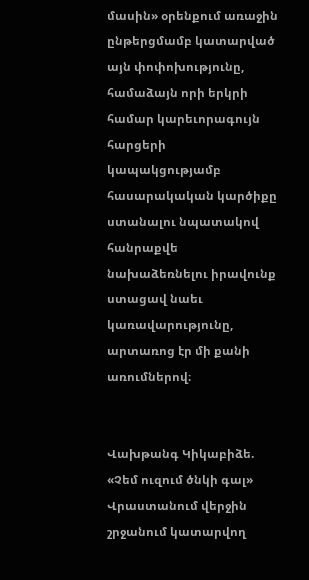մասին» օրենքում առաջին ընթերցմամբ կատարված այն փոփոխությունը, համաձայն որի երկրի համար կարեւորագույն հարցերի կապակցությամբ հասարակական կարծիքը ստանալու նպատակով հանրաքվե նախաձեռնելու իրավունք ստացավ նաեւ կառավարությունը, արտառոց էր մի քանի առումներով։


Վախթանգ Կիկաբիձե. «Չեմ ուզում ծնկի գալ» Վրաստանում վերջին շրջանում կատարվող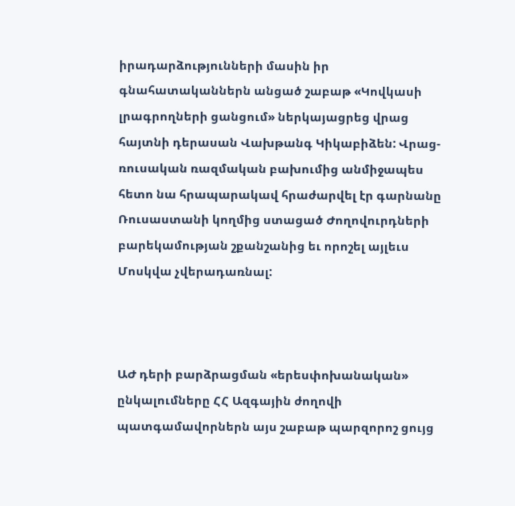իրադարձությունների մասին իր գնահատականներն անցած շաբաթ «Կովկասի լրագրողների ցանցում» ներկայացրեց վրաց հայտնի դերասան Վախթանգ Կիկաբիձեն: Վրաց-ռուսական ռազմական բախումից անմիջապես հետո նա հրապարակավ հրաժարվել էր գարնանը Ռուսաստանի կողմից ստացած Ժողովուրդների բարեկամության շքանշանից եւ որոշել այլեւս Մոսկվա չվերադառնալ:



ԱԺ դերի բարձրացման «երեսփոխանական» ընկալումները ՀՀ Ազգային ժողովի պատգամավորներն այս շաբաթ պարզորոշ ցույց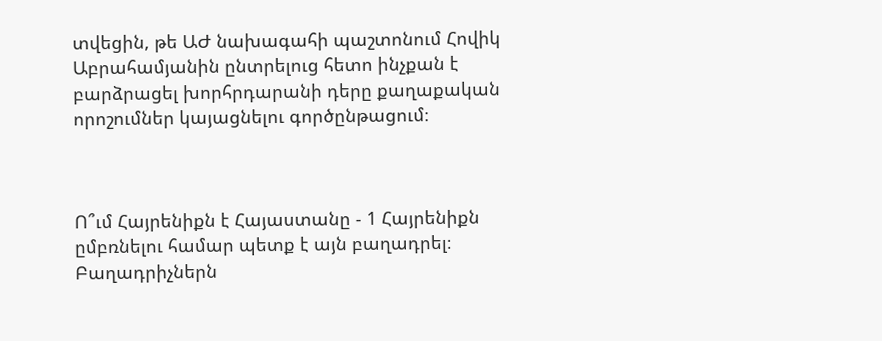տվեցին, թե ԱԺ նախագահի պաշտոնում Հովիկ Աբրահամյանին ընտրելուց հետո ինչքան է բարձրացել խորհրդարանի դերը քաղաքական որոշումներ կայացնելու գործընթացում։



Ո՞ւմ Հայրենիքն է Հայաստանը - 1 Հայրենիքն ըմբռնելու համար պետք է այն բաղադրել։ Բաղադրիչներն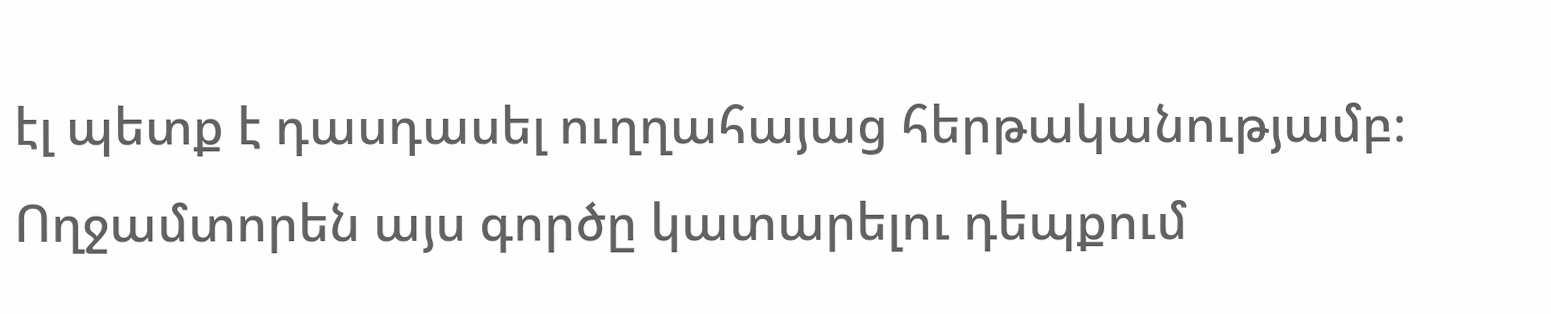էլ պետք է դասդասել ուղղահայաց հերթականությամբ։ Ողջամտորեն այս գործը կատարելու դեպքում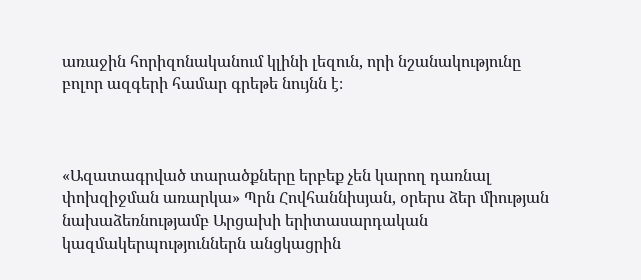առաջին հորիզոնականում կլինի լեզուն, որի նշանակությունը բոլոր ազգերի համար գրեթե նույնն է։



«Ազատագրված տարածքները երբեք չեն կարող դառնալ փոխզիջման առարկա» Պրն Հովհաննիսյան, օրերս ձեր միության նախաձեռնությամբ Արցախի երիտասարդական կազմակերպություններն անցկացրին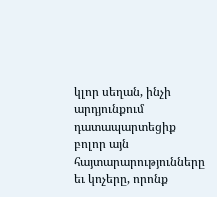կլոր սեղան, ինչի արդյունքում դատապարտեցիք բոլոր այն հայտարարությունները եւ կոչերը, որոնք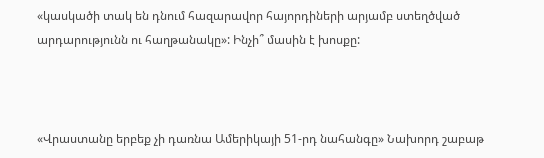«կասկածի տակ են դնում հազարավոր հայորդիների արյամբ ստեղծված արդարությունն ու հաղթանակը»: Ինչի՞ մասին է խոսքը:



«Վրաստանը երբեք չի դառնա Ամերիկայի 51-րդ նահանգը» Նախորդ շաբաթ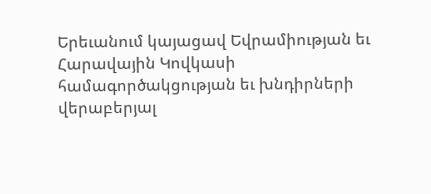Երեւանում կայացավ Եվրամիության եւ Հարավային Կովկասի համագործակցության եւ խնդիրների վերաբերյալ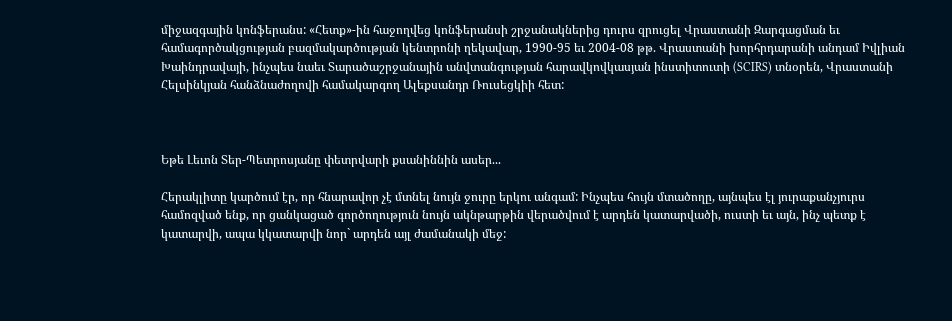միջազգային կոնֆերանս: «Հետք»-ին հաջողվեց կոնֆերանսի շրջանակներից դուրս զրուցել Վրաստանի Զարգացման եւ համագործակցության բազմակարծության կենտրոնի ղեկավար, 1990-95 եւ 2004-08 թթ. Վրաստանի խորհրդարանի անդամ Իվլիան Խաինդրավայի, ինչպես նաեւ Տարածաշրջանային անվտանգության հարավկովկասյան ինստիտուտի (SCIRS) տնօրեն, Վրաստանի Հելսինկյան հանձնաժողովի համակարգող Ալեքսանդր Ռուսեցկիի հետ:



Եթե Լեւոն Տեր-Պետրոսյանը փետրվարի քսանիննին ասեր...

Հերակլիտը կարծում էր, որ հնարավոր չէ մտնել նույն ջուրը երկու անգամ: Ինչպես հույն մտածողը, այնպես էլ յուրաքանչյուրս համոզված ենք, որ ցանկացած գործողություն նույն ակնթարթին վերածվում է արդեն կատարվածի, ուստի եւ այն, ինչ պետք է կատարվի, ապա կկատարվի նոր` արդեն այլ ժամանակի մեջ: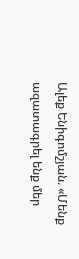Ալեք Ենիգոմշյան. «Մենք ազատագրել ենք մեր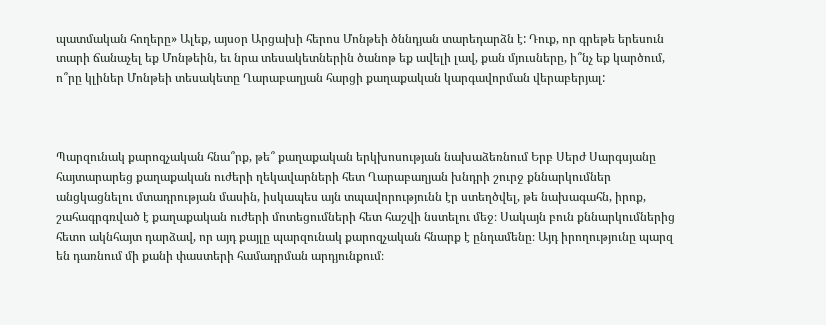պատմական հողերը» Ալեք, այսօր Արցախի հերոս Մոնթեի ծննդյան տարեդարձն է: Դուք, որ գրեթե երեսուն տարի ճանաչել եք Մոնթեին, եւ նրա տեսակետներին ծանոթ եք ավելի լավ, քան մյուսները, ի՞նչ եք կարծում, ո՞րը կլիներ Մոնթեի տեսակետը Ղարաբաղյան հարցի քաղաքական կարգավորման վերաբերյալ:



Պարզունակ քարոզչական հնա՞րք, թե՞ քաղաքական երկխոսության նախաձեռնում Երբ Սերժ Սարգսյանը հայտարարեց քաղաքական ուժերի ղեկավարների հետ Ղարաբաղյան խնդրի շուրջ քննարկումներ անցկացնելու մտադրության մասին, իսկապես այն տպավորությունն էր ստեղծվել, թե նախագահն, իրոք, շահագրգռված է քաղաքական ուժերի մոտեցումների հետ հաշվի նստելու մեջ։ Սակայն բուն քննարկումներից հետո ակնհայտ դարձավ, որ այդ քայլը պարզունակ քարոզչական հնարք է ընդամենը։ Այդ իրողությունը պարզ են դառնում մի քանի փաստերի համադրման արդյունքում։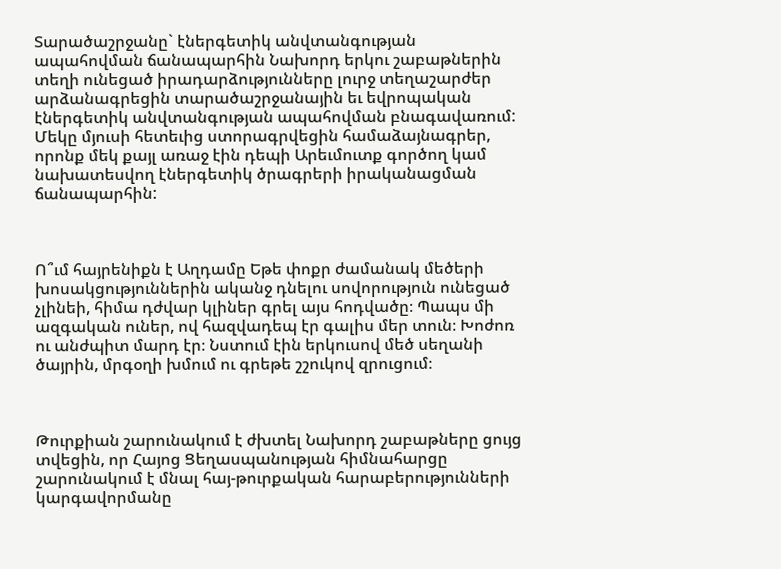Տարածաշրջանը` էներգետիկ անվտանգության ապահովման ճանապարհին Նախորդ երկու շաբաթներին տեղի ունեցած իրադարձությունները լուրջ տեղաշարժեր արձանագրեցին տարածաշրջանային եւ եվրոպական էներգետիկ անվտանգության ապահովման բնագավառում: Մեկը մյուսի հետեւից ստորագրվեցին համաձայնագրեր, որոնք մեկ քայլ առաջ էին դեպի Արեւմուտք գործող կամ նախատեսվող էներգետիկ ծրագրերի իրականացման ճանապարհին:



Ո՞ւմ հայրենիքն է Աղդամը Եթե փոքր ժամանակ մեծերի խոսակցություններին ականջ դնելու սովորություն ունեցած չլինեի, հիմա դժվար կլիներ գրել այս հոդվածը։ Պապս մի ազգական ուներ, ով հազվադեպ էր գալիս մեր տուն։ Խոժոռ ու անժպիտ մարդ էր։ Նստում էին երկուսով մեծ սեղանի ծայրին, մրգօղի խմում ու գրեթե շշուկով զրուցում։



Թուրքիան շարունակում է ժխտել Նախորդ շաբաթները ցույց տվեցին, որ Հայոց Ցեղասպանության հիմնահարցը շարունակում է մնալ հայ-թուրքական հարաբերությունների կարգավորմանը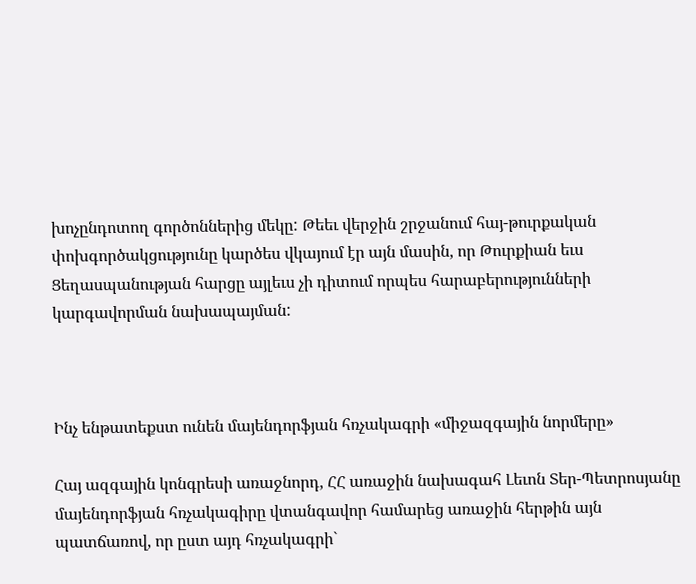խոչընդոտող գործոններից մեկը: Թեեւ վերջին շրջանում հայ-թուրքական փոխգործակցությունը կարծես վկայում էր այն մասին, որ Թուրքիան եւս Ցեղասպանության հարցը այլեւս չի դիտում որպես հարաբերությունների կարգավորման նախապայման:



Ինչ ենթատեքստ ունեն մայենդորֆյան հռչակագրի «միջազգային նորմերը»

Հայ ազգային կոնգրեսի առաջնորդ, ՀՀ առաջին նախագահ Լեւոն Տեր-Պետրոսյանը մայենդորֆյան հռչակագիրը վտանգավոր համարեց առաջին հերթին այն պատճառով, որ ըստ այդ հռչակագրի`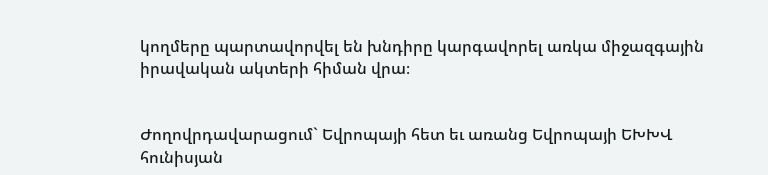կողմերը պարտավորվել են խնդիրը կարգավորել առկա միջազգային իրավական ակտերի հիման վրա։


Ժողովրդավարացում` Եվրոպայի հետ եւ առանց Եվրոպայի ԵԽԽՎ հունիսյան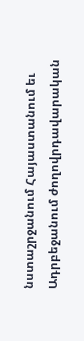նստաշրջանում Հայաստանում եւ Ադրբեջանում ժողովրդավարական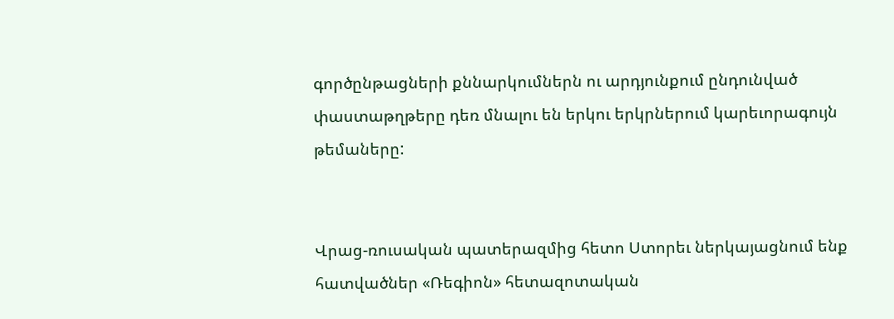գործընթացների քննարկումներն ու արդյունքում ընդունված փաստաթղթերը դեռ մնալու են երկու երկրներում կարեւորագույն թեմաները:


Վրաց-ռուսական պատերազմից հետո Ստորեւ ներկայացնում ենք հատվածներ «Ռեգիոն» հետազոտական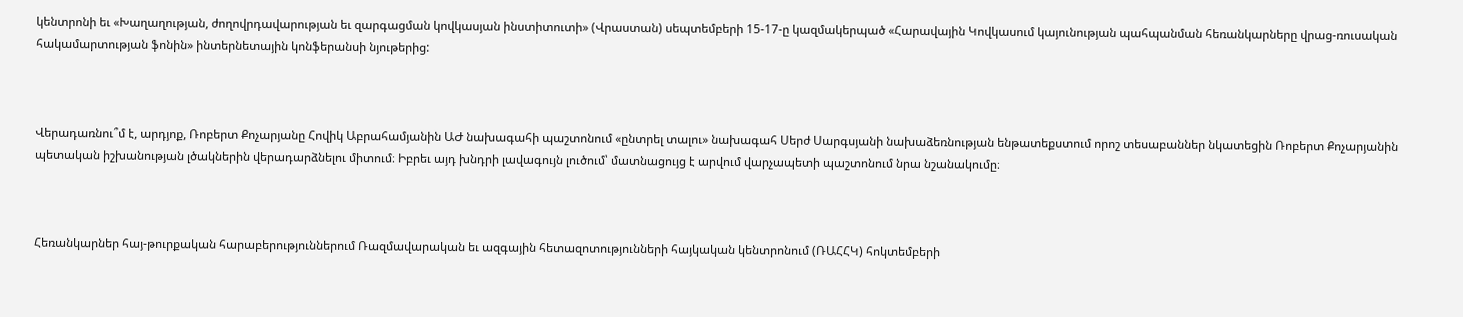կենտրոնի եւ «Խաղաղության, ժողովրդավարության եւ զարգացման կովկասյան ինստիտուտի» (Վրաստան) սեպտեմբերի 15-17-ը կազմակերպած «Հարավային Կովկասում կայունության պահպանման հեռանկարները վրաց-ռուսական հակամարտության ֆոնին» ինտերնետային կոնֆերանսի նյութերից:



Վերադառնու՞մ է, արդյոք, Ռոբերտ Քոչարյանը Հովիկ Աբրահամյանին ԱԺ նախագահի պաշտոնում «ընտրել տալու» նախագահ Սերժ Սարգսյանի նախաձեռնության ենթատեքստում որոշ տեսաբաններ նկատեցին Ռոբերտ Քոչարյանին պետական իշխանության լծակներին վերադարձնելու միտում։ Իբրեւ այդ խնդրի լավագույն լուծում՝ մատնացույց է արվում վարչապետի պաշտոնում նրա նշանակումը։



Հեռանկարներ հայ-թուրքական հարաբերություններում Ռազմավարական եւ ազգային հետազոտությունների հայկական կենտրոնում (ՌԱՀՀԿ) հոկտեմբերի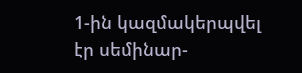1-ին կազմակերպվել էր սեմինար-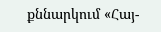քննարկում «Հայ-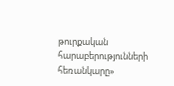թուրքական հարաբերությունների հեռանկարը»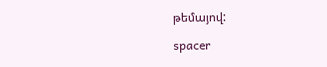թեմայով:

spacer